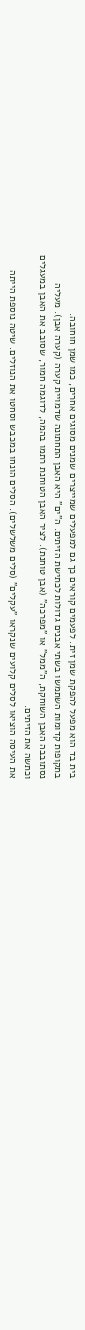בית בד הוא מפעל להפקת שמן זית. לפעמים קוראים כך גם למפעלים שמייצרים שמנים מסוגים אחרים, כמו שמן חוחובה.
בתקופות קדומות השתמשו בשתי אבנים גדולות לכתישת הזיתים. ה"ים" היא האבן התחתונה שדמויית קערה (קערה אבן). מעליה נסתובבה האבן השוחקת, ה"ממל" או "מפרכה" (אבן טוחנת). לציר האבן הטוחנת רתמו בהמה, לדוגמה חמור, שסובב את האבן במעגלים וכתשה את הזיתים.
את העיסה הוציאו לסלים קלועים שנקראו "עקלים" (סלים משלשלים). הסלים הונחו במכבש וסחטו את הנוזלים. שיטה נוספת הייתה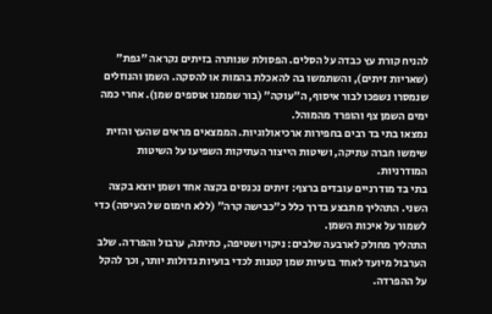להניח קורת עץ כבדה על הסלים. הפסולת שנותרה בזיתים נקראה "גפת" (שאריות זיתים), והשתמשו בה להאכלת בהמות או להסקה. השמן והנוזלים שנמסרו נשפכו לבור איסוף, ה"עוקה" (בור שממנו אוספים שמן). אחרי כמה ימים השמן צף והופרד מהמוהל.
נמצאו בתי בד רבים בחפירות ארכיאולוגיות. הממצאים מראים שהעץ והזית שימשו חברה עתיקה, ושיטות הייצור העתיקות השפיעו על השיטות המודרניות.
בתי בד מודרניים עובדים ברצף: זיתים נכנסים בקצה אחד ושמן יוצא בקצה השני. התהליך מתבצע בדרך כלל כ"כבישה קרה" (ללא חימום של העיסה) כדי לשמור על איכות השמן.
התהליך מחולק לארבעה שלבים: ניקוי ושטיפה, כתיתה, ערבול והפרדה. שלב הערבול מיועד לאחד בועיות שמן קטנות לכדי בועיות גדולות יותר, וכך להקל על ההפרדה.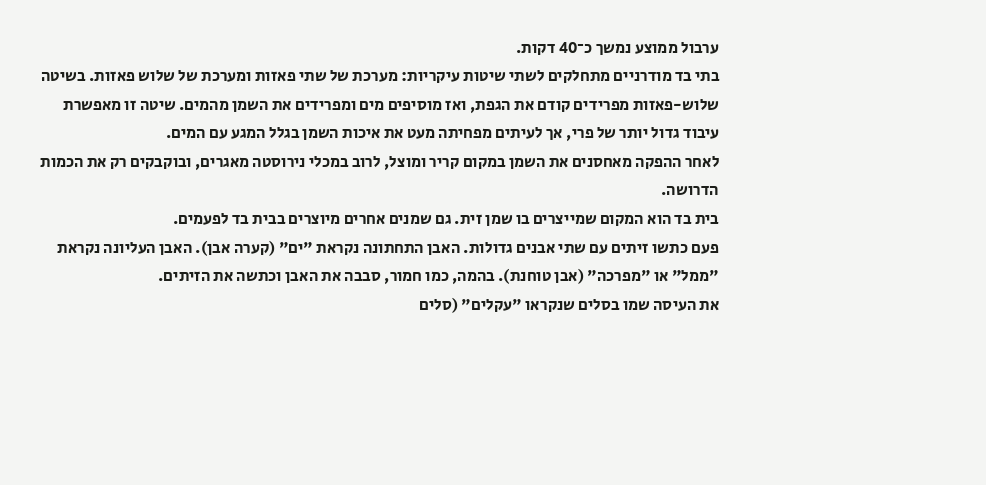ערבול ממוצע נמשך כ־40 דקות.
בתי בד מודרניים מתחלקים לשתי שיטות עיקריות: מערכת של שתי פאזות ומערכת של שלוש פאזות. בשיטה שלוש-פאזות מפרידים קודם את הגפת, ואז מוסיפים מים ומפרידים את השמן מהמים. שיטה זו מאפשרת עיבוד גדול יותר של פרי, אך לעיתים מפחיתה מעט את איכות השמן בגלל המגע עם המים.
לאחר ההפקה מאחסנים את השמן במקום קריר ומוצל, לרוב במכלי נירוסטה מאגרים, ובוקבקים רק את הכמות הדרושה.
בית בד הוא המקום שמייצרים בו שמן זית. גם שמנים אחרים מיוצרים בבית בד לפעמים.
פעם כתשו זיתים עם שתי אבנים גדולות. האבן התחתונה נקראת "ים" (קערה אבן). האבן העליונה נקראת "ממל" או "מפרכה" (אבן טוחנת). בהמה, כמו חמור, סבבה את האבן וכתשה את הזיתים.
את העיסה שמו בסלים שנקראו "עקלים" (סלים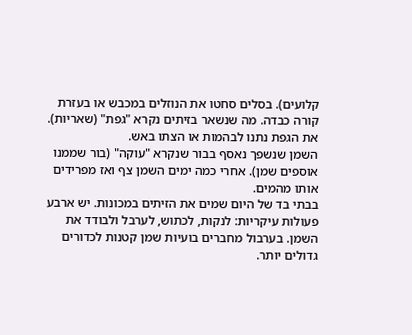קלועים). בסלים סחטו את הנוזלים במכבש או בעזרת קורה כבדה. מה שנשאר בזיתים נקרא "גפת" (שאריות). את הגפת נתנו לבהמות או הצתו באש.
השמן שנשפך נאסף בבור שנקרא "עוקה" (בור שממנו אוספים שמן). אחרי כמה ימים השמן צף ואז מפרידים אותו מהמים.
בבתי בד של היום שמים את הזיתים במכונות. יש ארבע פעולות עיקריות: לנקות, לכתוש, לערבל ולבודד את השמן. בערבול מחברים בועיות שמן קטנות לכדורים גדולים יותר.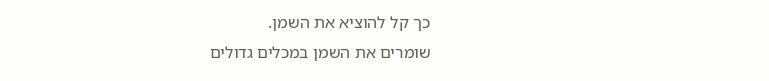כך קל להוציא את השמן.
שומרים את השמן במכלים גדולים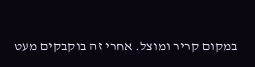במקום קריר ומוצל. אחרי זה בוקבקים מעט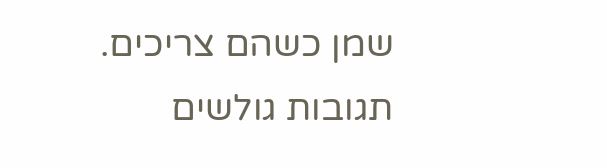שמן כשהם צריכים.
תגובות גולשים